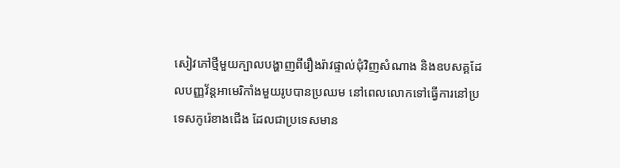សៀវភៅថ្មីមួយក្បាលបង្ហាញពីរឿងរ៉ាវផ្ទាល់ជុំវិញសំណាង និងឧបសគ្គដែលបញ្ញវ័ន្តអាមេរិកាំងមួយរូបបានប្រឈម នៅពេលលោកទៅធ្វើការនៅប្រទេសកូរ៉េខាងជើង ដែលជាប្រទេសមាន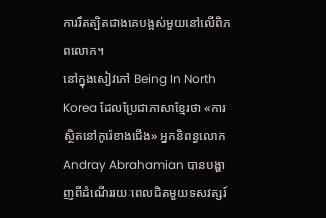ការរឹតត្បិតជាងគេបង្អស់មួយនៅលើពិភពលោក។
នៅក្នុងសៀវភៅ Being In North Korea ដែលប្រែជាភាសាខ្មែរថា «ការស្ថិតនៅកូរ៉េខាងជើង» អ្នកនិពន្ធលោក Andray Abrahamian បានបង្ហាញពីដំណើររយៈពេលជិតមួយទសវត្សរ៍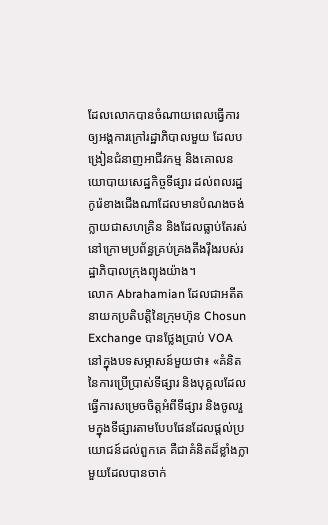ដែលលោកបានចំណាយពេលធ្វើការឲ្យអង្គការក្រៅរដ្ឋាភិបាលមួយ ដែលបង្រៀនជំនាញអាជីវកម្ម និងគោលនយោបាយសេដ្ឋកិច្ចទីផ្សារ ដល់ពលរដ្ឋកូរ៉េខាងជើងណាដែលមានបំណងចង់ក្លាយជាសហគ្រិន និងដែលធ្លាប់តែរស់នៅក្រោមប្រព័ន្ធគ្រប់គ្រងតឹងរ៉ឹងរបស់រដ្ឋាភិបាលក្រុងព្យុងយ៉ាង។
លោក Abrahamian ដែលជាអតីតនាយកប្រតិបត្តិនៃក្រុមហ៊ុន Chosun Exchange បានថ្លែងប្រាប់ VOA នៅក្នុងបទសម្ភាសន៍មួយថា៖ «គំនិតនៃការប្រើប្រាស់ទីផ្សារ និងបុគ្គលដែលធ្វើការសម្រេចចិត្តអំពីទីផ្សារ និងចូលរួមក្នុងទីផ្សារតាមបែបផែនដែលផ្តល់ប្រយោជន៍ដល់ពួកគេ គឺជាគំនិតដ៏ខ្លាំងក្លាមួយដែលបានចាក់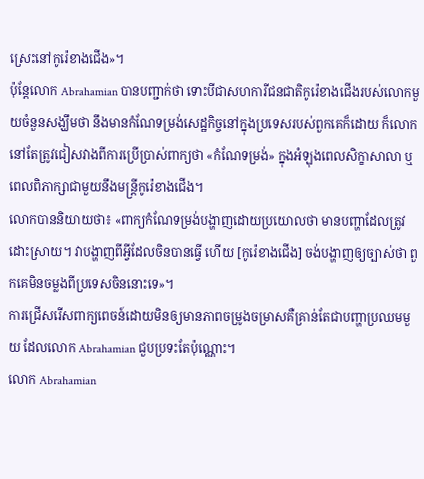ស្រេះនៅកូរ៉េខាងជើង»។
ប៉ុន្តែលោក Abrahamian បានបញ្ជាក់ថា ទោះបីជាសហការីជនជាតិកូរ៉េខាងជើងរបស់លោកមួយចំនួនសង្ឃឹមថា នឹងមានកំណែទម្រង់សេដ្ឋកិច្ចនៅក្នុងប្រទេសរបស់ពួកគេក៏ដោយ ក៏លោកនៅតែត្រូវជៀសវាងពីការប្រើប្រាស់ពាក្យថា «កំណែទម្រង់» ក្នុងអំឡុងពេលសិក្ខាសាលា ឬពេលពិភាក្សាជាមួយនឹងមន្រ្តីកូរ៉េខាងជើង។
លោកបាននិយាយថា៖ «ពាក្យកំណែទម្រង់បង្ហាញដោយប្រយោលថា មានបញ្ហាដែលត្រូវដោះស្រាយ។ វាបង្ហាញពីអ្វីដែលចិនបានធ្វើ ហើយ [កូរ៉េខាងជើង] ចង់បង្ហាញឲ្យច្បាស់ថា ពួកគេមិនចម្លងពីប្រទេសចិននោះទេ»។
ការជ្រើសរើសពាក្យពេចន៍ដោយមិនឲ្យមានភាពចម្រូងចម្រាសគឺគ្រាន់តែជាបញ្ហាប្រឈមមួយ ដែលលោក Abrahamian ជួបប្រទះតែប៉ុណ្ណោះ។
លោក Abrahamian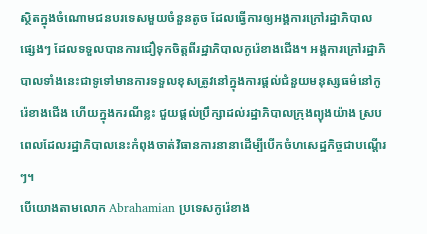ស្ថិតក្នុងចំណោមជនបរទេសមួយចំនួនតូច ដែលធ្វើការឲ្យអង្គការក្រៅរដ្ឋាភិបាលផ្សេងៗ ដែលទទួលបានការជឿទុកចិត្តពីរដ្ឋាភិបាលកូរ៉េខាងជើង។ អង្គការក្រៅរដ្ឋាភិបាលទាំងនេះជាទូទៅមានការទទួលខុសត្រូវនៅក្នុងការផ្តល់ជំនួយមនុស្សធម៌នៅកូរ៉េខាងជើង ហើយក្នុងករណីខ្លះ ជួយផ្តល់ប្រឹក្សាដល់រដ្ឋាភិបាលក្រុងព្យុងយ៉ាង ស្របពេលដែលរដ្ឋាភិបាលនេះកំពុងចាត់វិធានការនានាដើម្បីបើកចំហសេដ្ឋកិច្ចជាបណ្ដើរៗ។
បើយោងតាមលោក Abrahamian ប្រទេសកូរ៉េខាង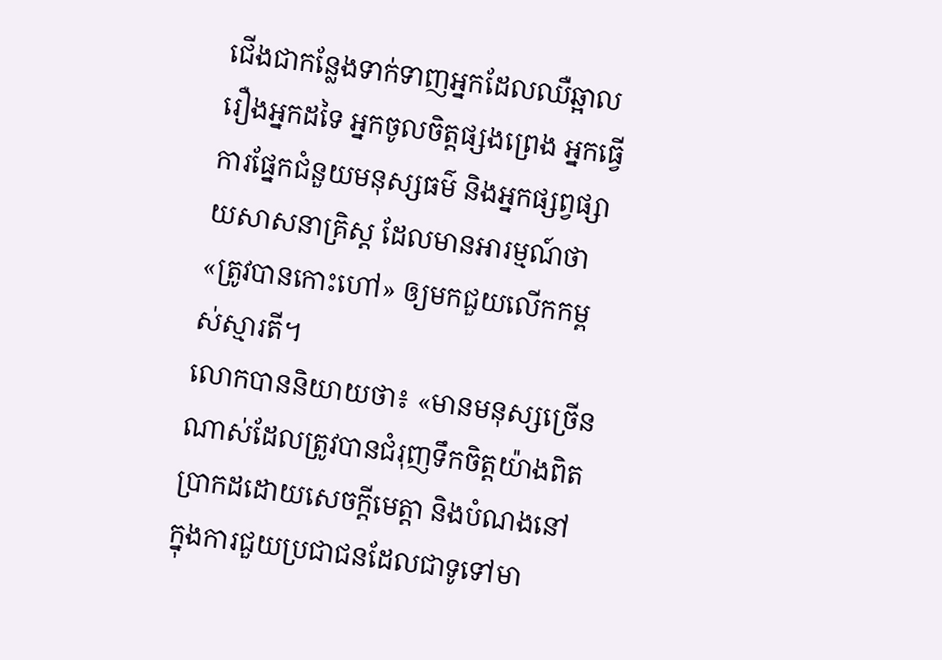ជើងជាកន្លែងទាក់ទាញអ្នកដែលឈឺឆ្អាលរឿងអ្នកដទៃ អ្នកចូលចិត្តផ្សងព្រេង អ្នកធ្វើការផ្នែកជំនួយមនុស្សធម៌ និងអ្នកផ្សព្វផ្សាយសាសនាគ្រិស្ត ដែលមានអារម្មណ៍ថា «ត្រូវបានកោះហៅ» ឲ្យមកជួយលើកកម្ពស់ស្មារតី។
លោកបាននិយាយថា៖ «មានមនុស្សច្រើនណាស់ដែលត្រូវបានជំរុញទឹកចិត្តយ៉ាងពិតប្រាកដដោយសេចក្តីមេត្តា និងបំណងនៅក្នុងការជួយប្រជាជនដែលជាទូទៅមា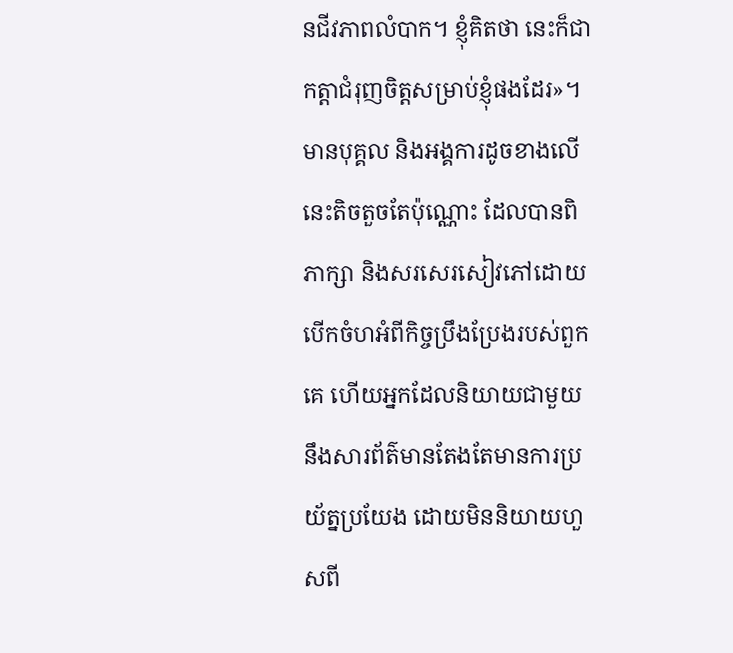នជីវភាពលំបាក។ ខ្ញុំគិតថា នេះក៏ជាកត្តាជំរុញចិត្តសម្រាប់ខ្ញុំផងដែរ»។
មានបុគ្គល និងអង្គការដូចខាងលើនេះតិចតួចតែប៉ុណ្ណោះ ដែលបានពិភាក្សា និងសរសេរសៀវភៅដោយបើកចំហអំពីកិច្ចប្រឹងប្រែងរបស់ពួកគេ ហើយអ្នកដែលនិយាយជាមួយនឹងសារព័ត៌មានតែងតែមានការប្រយ័ត្នប្រយែង ដោយមិននិយាយហួសពី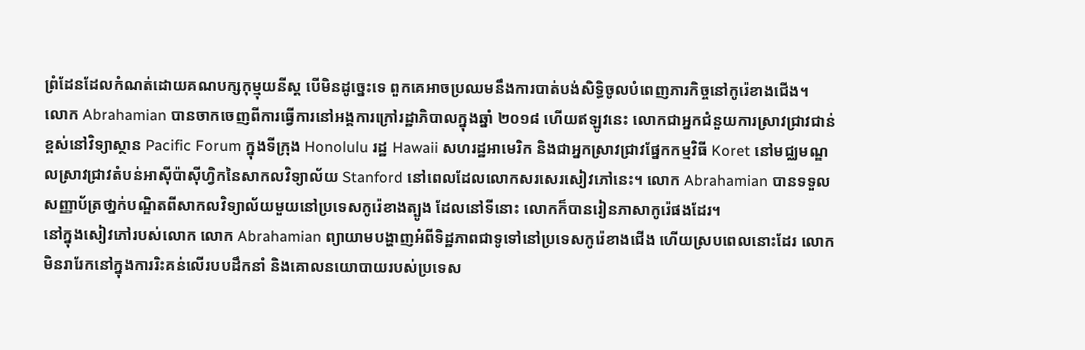ព្រំដែនដែលកំណត់ដោយគណបក្សកុម្មុយនីស្ត បើមិនដូច្នេះទេ ពួកគេអាចប្រឈមនឹងការបាត់បង់សិទ្ធិចូលបំពេញភារកិច្ចនៅកូរ៉េខាងជើង។
លោក Abrahamian បានចាកចេញពីការធ្វើការនៅអង្គការក្រៅរដ្ឋាភិបាលក្នុងឆ្នាំ ២០១៨ ហើយឥឡូវនេះ លោកជាអ្នកជំនួយការស្រាវជ្រាវជាន់ខ្ពស់នៅវិទ្យាស្ថាន Pacific Forum ក្នុងទីក្រុង Honolulu រដ្ឋ Hawaii សហរដ្ឋអាមេរិក និងជាអ្នកស្រាវជ្រាវផ្នែកកម្មវិធី Koret នៅមជ្ឈមណ្ឌលស្រាវជ្រាវតំបន់អាស៊ីប៉ាស៊ីហ្វិកនៃសាកលវិទ្យាល័យ Stanford នៅពេលដែលលោកសរសេរសៀវភៅនេះ។ លោក Abrahamian បានទទួលសញ្ញាប័ត្រថា្នក់បណ្ឌិតពីសាកលវិទ្យាល័យមួយនៅប្រទេសកូរ៉េខាងត្បូង ដែលនៅទីនោះ លោកក៏បានរៀនភាសាកូរ៉េផងដែរ។
នៅក្នុងសៀវភៅរបស់លោក លោក Abrahamian ព្យាយាមបង្ហាញអំពីទិដ្ឋភាពជាទូទៅនៅប្រទេសកូរ៉េខាងជើង ហើយស្របពេលនោះដែរ លោកមិនរារែកនៅក្នុងការរិះគន់លើរបបដឹកនាំ និងគោលនយោបាយរបស់ប្រទេស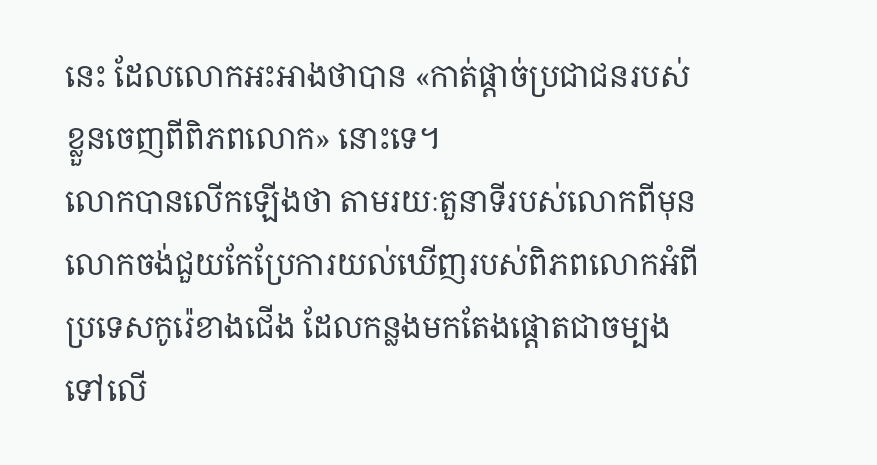នេះ ដែលលោកអះអាងថាបាន «កាត់ផ្តាច់ប្រជាជនរបស់ខ្លួនចេញពីពិភពលោក» នោះទេ។
លោកបានលើកឡើងថា តាមរយៈតួនាទីរបស់លោកពីមុន លោកចង់ជួយកែប្រែការយល់ឃើញរបស់ពិភពលោកអំពីប្រទេសកូរ៉េខាងជើង ដែលកន្លងមកតែងផ្តោតជាចម្បងទៅលើ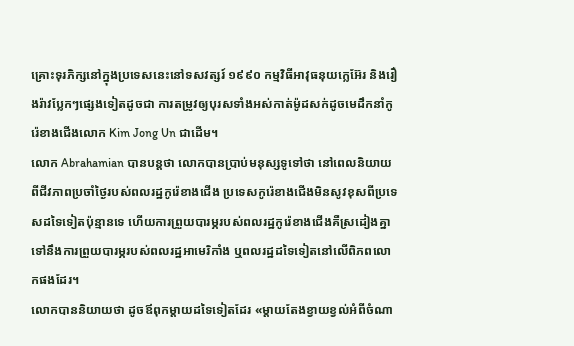គ្រោះទុរភិក្សនៅក្នុងប្រទេសនេះនៅទសវត្សរ៍ ១៩៩០ កម្មវិធីអាវុធនុយក្លេអ៊ែរ និងរឿងរ៉ាវប្លែកៗផ្សេងទៀតដូចជា ការតម្រូវឲ្យបុរសទាំងអស់កាត់ម៉ូដសក់ដូចមេដឹកនាំកូរ៉េខាងជើងលោក Kim Jong Un ជាដើម។
លោក Abrahamian បានបន្តថា លោកបានប្រាប់មនុស្សទូទៅថា នៅពេលនិយាយពីជីវភាពប្រចាំថ្ងៃរបស់ពលរដ្ឋកូរ៉េខាងជើង ប្រទេសកូរ៉េខាងជើងមិនសូវខុសពីប្រទេសដទៃទៀតប៉ុន្មានទេ ហើយការព្រួយបារម្ភរបស់ពលរដ្ឋកូរ៉េខាងជើងគឺស្រដៀងគ្នាទៅនឹងការព្រួយបារម្ភរបស់ពលរដ្ឋអាមេរិកាំង ឬពលរដ្ឋដទៃទៀតនៅលើពិភពលោកផងដែរ។
លោកបាននិយាយថា ដូចឪពុកម្តាយដទៃទៀតដែរ «ម្តាយតែងខ្វាយខ្វល់អំពីចំណា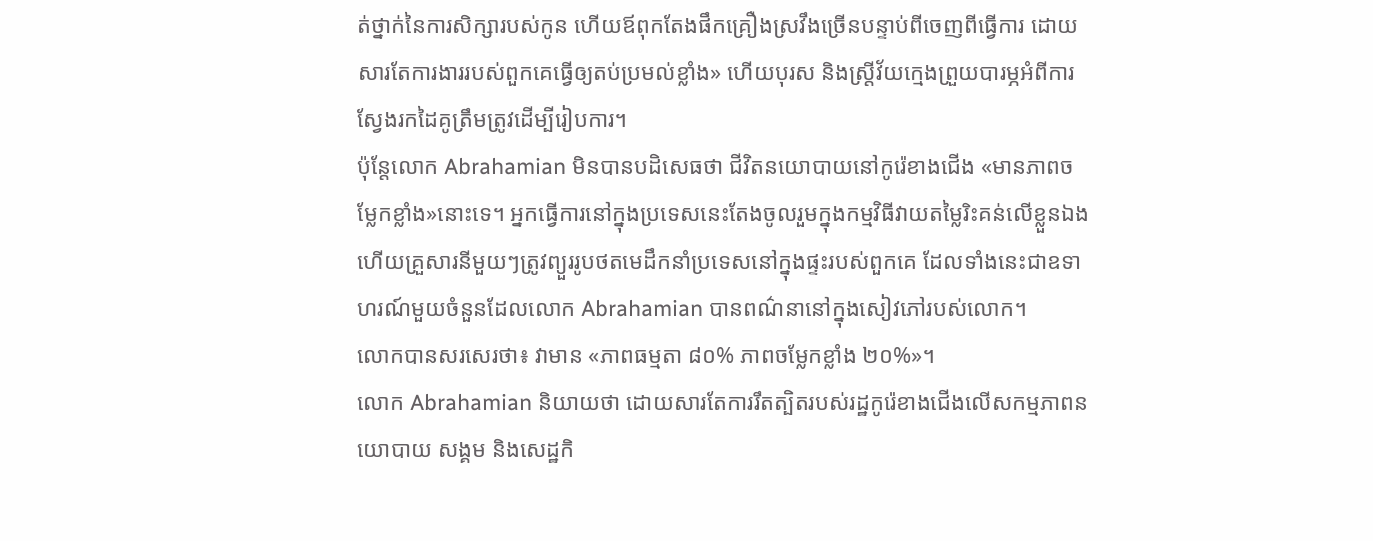ត់ថ្នាក់នៃការសិក្សារបស់កូន ហើយឪពុកតែងផឹកគ្រឿងស្រវឹងច្រើនបន្ទាប់ពីចេញពីធ្វើការ ដោយសារតែការងាររបស់ពួកគេធ្វើឲ្យតប់ប្រមល់ខ្លាំង» ហើយបុរស និងស្រ្តីវ័យកេ្មងព្រួយបារម្ភអំពីការស្វែងរកដៃគូត្រឹមត្រូវដើម្បីរៀបការ។
ប៉ុន្តែលោក Abrahamian មិនបានបដិសេធថា ជីវិតនយោបាយនៅកូរ៉េខាងជើង «មានភាពចម្លែកខ្លាំង»នោះទេ។ អ្នកធ្វើការនៅក្នុងប្រទេសនេះតែងចូលរួមក្នុងកម្មវិធីវាយតម្លៃរិះគន់លើខ្លួនឯង ហើយគ្រួសារនីមួយៗត្រូវព្យួររូបថតមេដឹកនាំប្រទេសនៅក្នុងផ្ទះរបស់ពួកគេ ដែលទាំងនេះជាឧទាហរណ៍មួយចំនួនដែលលោក Abrahamian បានពណ៌នានៅក្នុងសៀវភៅរបស់លោក។
លោកបានសរសេរថា៖ វាមាន «ភាពធម្មតា ៨០% ភាពចម្លែកខ្លាំង ២០%»។
លោក Abrahamian និយាយថា ដោយសារតែការរឹតត្បិតរបស់រដ្ឋកូរ៉េខាងជើងលើសកម្មភាពនយោបាយ សង្គម និងសេដ្ឋកិ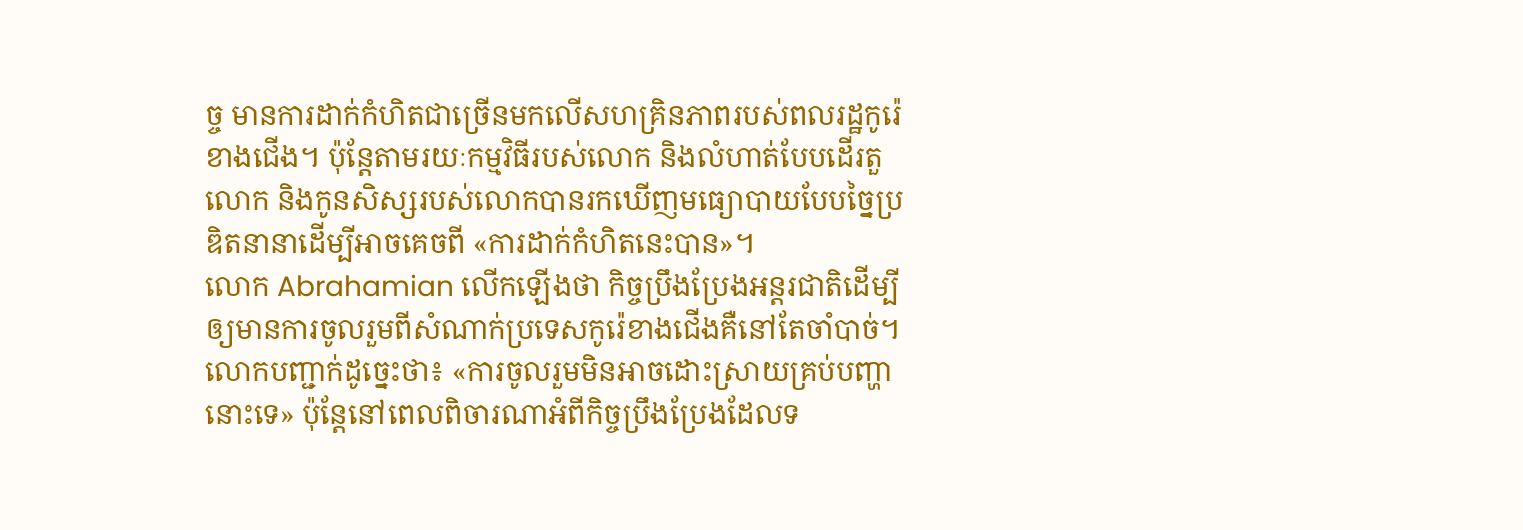ច្ច មានការដាក់កំហិតជាច្រើនមកលើសហគ្រិនភាពរបស់ពលរដ្ឋកូរ៉េខាងជើង។ ប៉ុន្តែតាមរយៈកម្មវិធីរបស់លោក និងលំហាត់បែបដើរតួ លោក និងកូនសិស្សរបស់លោកបានរកឃើញមធ្យោបាយបែបច្នៃប្រឌិតនានាដើម្បីអាចគេចពី «ការដាក់កំហិតនេះបាន»។
លោក Abrahamian លើកឡើងថា កិច្ចប្រឹងប្រែងអន្តរជាតិដើម្បីឲ្យមានការចូលរួមពីសំណាក់ប្រទេសកូរ៉េខាងជើងគឺនៅតែចាំបាច់។
លោកបញ្ជាក់ដូច្នេះថា៖ «ការចូលរួមមិនអាចដោះស្រាយគ្រប់បញ្ហានោះទេ» ប៉ុន្តែនៅពេលពិចារណាអំពីកិច្ចប្រឹងប្រែងដែលទ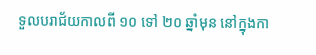ទួលបរាជ័យកាលពី ១០ ទៅ ២០ ឆ្នាំមុន នៅក្នុងកា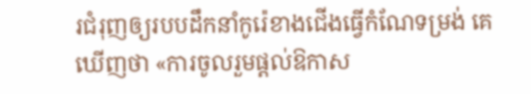រជំរុញឲ្យរបបដឹកនាំកូរ៉េខាងជើងធ្វើកំណែទម្រង់ គេឃើញថា «ការចូលរួមផ្តល់ឱកាស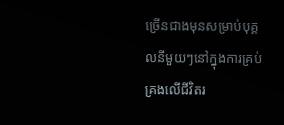ច្រើនជាងមុនសម្រាប់បុគ្គលនីមួយៗនៅក្នុងការគ្រប់គ្រងលើជីវិតរ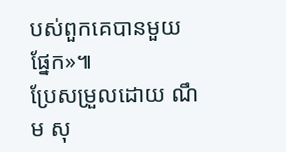បស់ពួកគេបានមួយផ្នែក»៕
ប្រែសម្រួលដោយ ណឹម សុ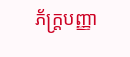ភ័ក្រ្តបញ្ញា